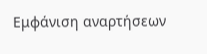Εμφάνιση αναρτήσεων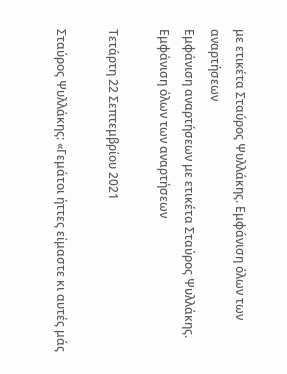με ετικέτα Σταύρος Ψυλλάκης. Εμφάνιση όλων των αναρτήσεων
Εμφάνιση αναρτήσεων με ετικέτα Σταύρος Ψυλλάκης. Εμφάνιση όλων των αναρτήσεων

Τετάρτη 22 Σεπτεμβρίου 2021

Σταύρος Ψυλλάκης: «Γεμάτοι ήττες είμαστε κι αυτές μάς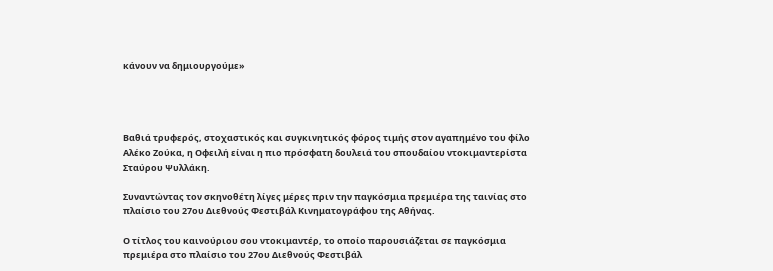κάνουν να δημιουργούμε»




Βαθιά τρυφερός, στοχαστικός και συγκινητικός φόρος τιμής στον αγαπημένο του φίλο Αλέκο Ζούκα, η Οφειλή είναι η πιο πρόσφατη δουλειά του σπουδαίου ντοκιμαντερίστα Σταύρου Ψυλλάκη.

Συναντώντας τον σκηνοθέτη λίγες μέρες πριν την παγκόσμια πρεμιέρα της ταινίας στο πλαίσιο του 27ου Διεθνούς Φεστιβάλ Κινηματογράφου της Αθήνας.

Ο τίτλος του καινούριου σου ντοκιμαντέρ, το οποίο παρουσιάζεται σε παγκόσμια πρεμιέρα στο πλαίσιο του 27ου Διεθνούς Φεστιβάλ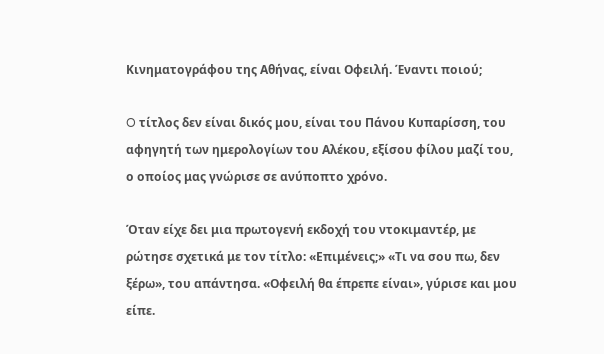Κινηματογράφου της Αθήνας, είναι Οφειλή. Έναντι ποιού;

O τίτλος δεν είναι δικός μου, είναι του Πάνου Κυπαρίσση, του αφηγητή των ημερολογίων του Αλέκου, εξίσου φίλου μαζί του, ο οποίος μας γνώρισε σε ανύποπτο χρόνο.

Όταν είχε δει μια πρωτογενή εκδοχή του ντοκιμαντέρ, με ρώτησε σχετικά με τον τίτλο: «Επιμένεις;» «Τι να σου πω, δεν ξέρω», του απάντησα. «Οφειλή θα έπρεπε είναι», γύρισε και μου είπε.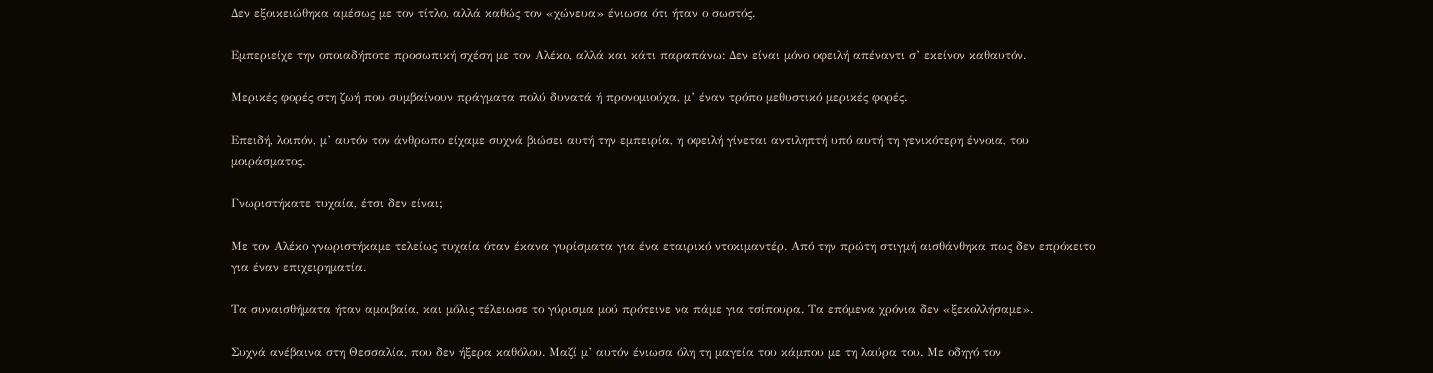Δεν εξοικειώθηκα αμέσως με τον τίτλο, αλλά καθώς τον «χώνευα» ένιωσα ότι ήταν ο σωστός.

Εμπεριείχε την οποιαδήποτε προσωπική σχέση με τον Αλέκο, αλλά και κάτι παραπάνω: Δεν είναι μόνο οφειλή απέναντι σ’ εκείνον καθαυτόν.

Μερικές φορές στη ζωή που συμβαίνουν πράγματα πολύ δυνατά ή προνομιούχα, μ’ έναν τρόπο μεθυστικό μερικές φορές.

Επειδή, λοιπόν, μ’ αυτόν τον άνθρωπο είχαμε συχνά βιώσει αυτή την εμπειρία, η οφειλή γίνεται αντιληπτή υπό αυτή τη γενικότερη έννοια, του μοιράσματος.

Γνωριστήκατε τυχαία, έτσι δεν είναι;

Με τον Αλέκο γνωριστήκαμε τελείως τυχαία όταν έκανα γυρίσματα για ένα εταιρικό ντοκιμαντέρ. Από την πρώτη στιγμή αισθάνθηκα πως δεν επρόκειτο για έναν επιχειρηματία.

Τα συναισθήματα ήταν αμοιβαία, και μόλις τέλειωσε το γύρισμα μού πρότεινε να πάμε για τσίπουρα. Τα επόμενα χρόνια δεν «ξεκολλήσαμε».

Συχνά ανέβαινα στη Θεσσαλία, που δεν ήξερα καθόλου. Μαζί μ’ αυτόν ένιωσα όλη τη μαγεία του κάμπου με τη λαύρα του. Με οδηγό τον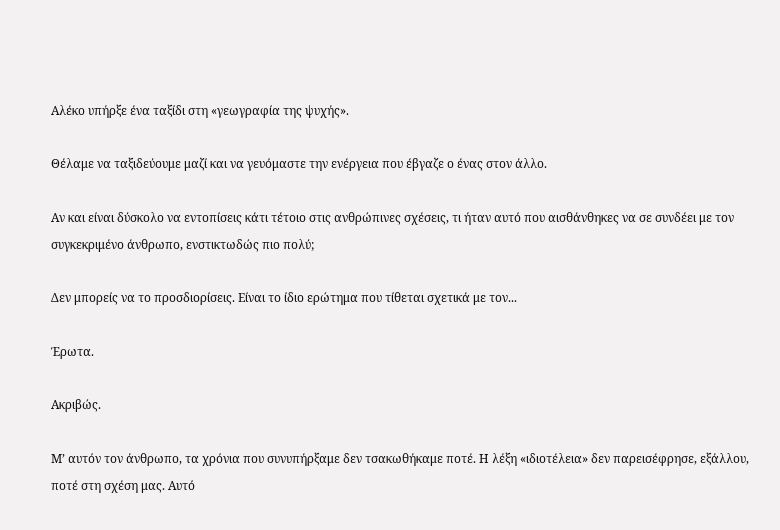Αλέκο υπήρξε ένα ταξίδι στη «γεωγραφία της ψυχής».

Θέλαμε να ταξιδεύουμε μαζί και να γευόμαστε την ενέργεια που έβγαζε ο ένας στον άλλο.

Αν και είναι δύσκολο να εντοπίσεις κάτι τέτοιο στις ανθρώπινες σχέσεις, τι ήταν αυτό που αισθάνθηκες να σε συνδέει με τον συγκεκριμένο άνθρωπο, ενστικτωδώς πιο πολύ;

Δεν μπορείς να το προσδιορίσεις. Είναι το ίδιο ερώτημα που τίθεται σχετικά με τον...

Έρωτα.

Ακριβώς.

Μ’ αυτόν τον άνθρωπο, τα χρόνια που συνυπήρξαμε δεν τσακωθήκαμε ποτέ. Η λέξη «ιδιοτέλεια» δεν παρεισέφρησε, εξάλλου, ποτέ στη σχέση μας. Αυτό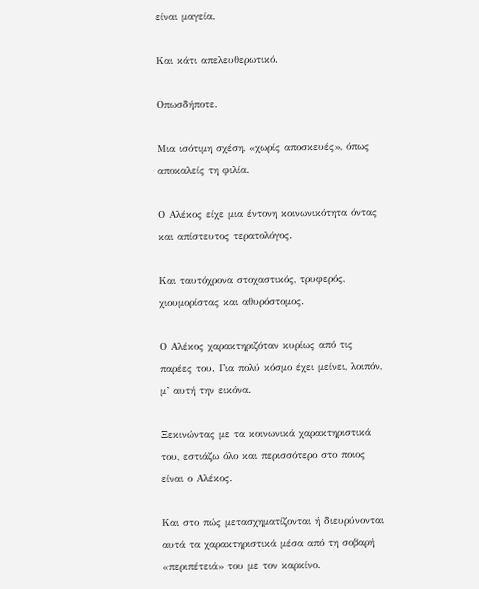είναι μαγεία.

Και κάτι απελευθερωτικό.

Οπωσδήποτε.

Μια ισότιμη σχέση, «χωρίς αποσκευές», όπως αποκαλείς τη φιλία.

Ο Αλέκος είχε μια έντονη κοινωνικότητα όντας και απίστευτος τερατολόγος.

Και ταυτόχρονα στοχαστικός, τρυφερός, χιουμορίστας και αθυρόστομος.

Ο Αλέκος χαρακτηριζόταν κυρίως από τις παρέες του. Για πολύ κόσμο έχει μείνει, λοιπόν, μ’ αυτή την εικόνα.

Ξεκινώντας με τα κοινωνικά χαρακτηριστικά του, εστιάζω όλο και περισσότερο στο ποιος είναι ο Αλέκος.

Και στο πώς μετασχηματίζονται ή διευρύνονται αυτά τα χαρακτηριστικά μέσα από τη σοβαρή «περιπέτειά» του με τον καρκίνο.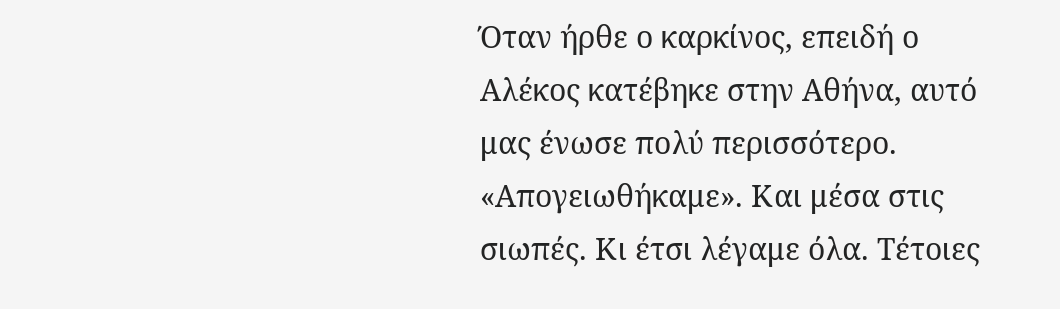Όταν ήρθε ο καρκίνος, επειδή ο Αλέκος κατέβηκε στην Αθήνα, αυτό μας ένωσε πολύ περισσότερο. «Απογειωθήκαμε». Και μέσα στις σιωπές. Κι έτσι λέγαμε όλα. Τέτοιες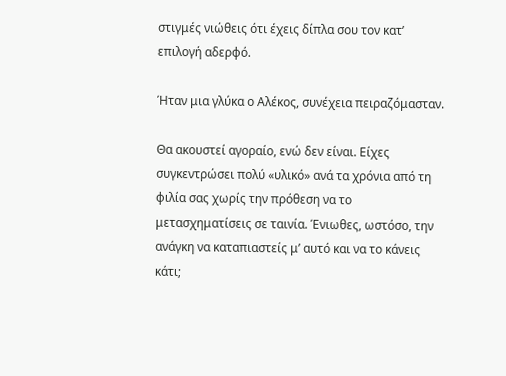στιγμές νιώθεις ότι έχεις δίπλα σου τον κατ’ επιλογή αδερφό.

Ήταν μια γλύκα ο Αλέκος, συνέχεια πειραζόμασταν.

Θα ακουστεί αγοραίο, ενώ δεν είναι. Είχες συγκεντρώσει πολύ «υλικό» ανά τα χρόνια από τη φιλία σας χωρίς την πρόθεση να το μετασχηματίσεις σε ταινία. Ένιωθες, ωστόσο, την ανάγκη να καταπιαστείς μ’ αυτό και να το κάνεις κάτι;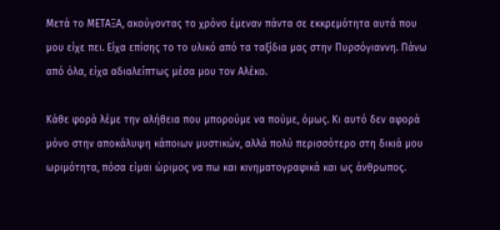Μετά το ΜΕΤΑΞΑ, ακούγοντας το χρόνο έμεναν πάντα σε εκκρεμότητα αυτά που μου είχε πει. Είχα επίσης το το υλικό από τα ταξίδια μας στην Πυρσόγιαννη. Πάνω από όλα, είχα αδιαλείπτως μέσα μου τον Αλέκο.

Κάθε φορά λέμε την αλήθεια που μπορούμε να πούμε, όμως. Κι αυτό δεν αφορά μόνο στην αποκάλυψη κάποιων μυστικών, αλλά πολύ περισσότερο στη δικιά μου ωριμότητα, πόσα είμαι ώριμος να πω και κινηματογραφικά και ως άνθρωπος.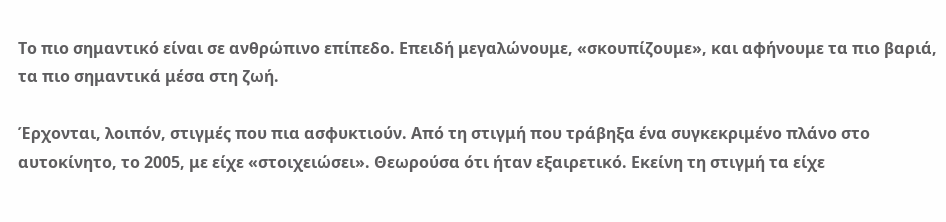Το πιο σημαντικό είναι σε ανθρώπινο επίπεδο. Επειδή μεγαλώνουμε, «σκουπίζουμε», και αφήνουμε τα πιο βαριά, τα πιο σημαντικά μέσα στη ζωή.

Έρχονται, λοιπόν, στιγμές που πια ασφυκτιούν. Από τη στιγμή που τράβηξα ένα συγκεκριμένο πλάνο στο αυτοκίνητο, το 2005, με είχε «στοιχειώσει». Θεωρούσα ότι ήταν εξαιρετικό. Εκείνη τη στιγμή τα είχε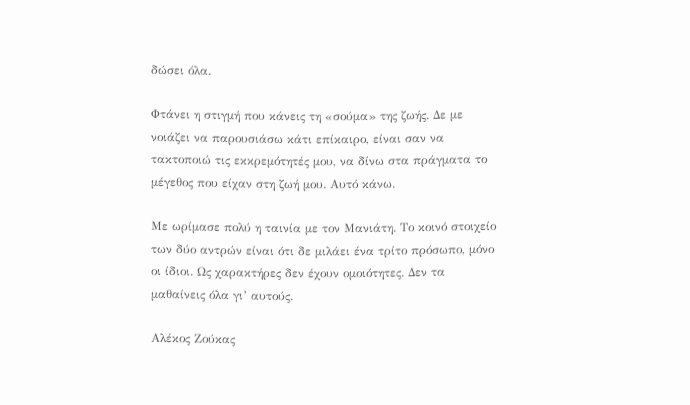δώσει όλα.

Φτάνει η στιγμή που κάνεις τη «σούμα» της ζωής. Δε με νοιάζει να παρουσιάσω κάτι επίκαιρο, είναι σαν να τακτοποιώ τις εκκρεμότητές μου, να δίνω στα πράγματα το μέγεθος που είχαν στη ζωή μου. Αυτό κάνω.

Με ωρίμασε πολύ η ταινία με τον Μανιάτη. Το κοινό στοιχείο των δύο αντρών είναι ότι δε μιλάει ένα τρίτο πρόσωπο, μόνο οι ίδιοι. Ως χαρακτήρες δεν έχουν ομοιότητες. Δεν τα μαθαίνεις όλα γι’ αυτούς.

Αλέκος Ζούκας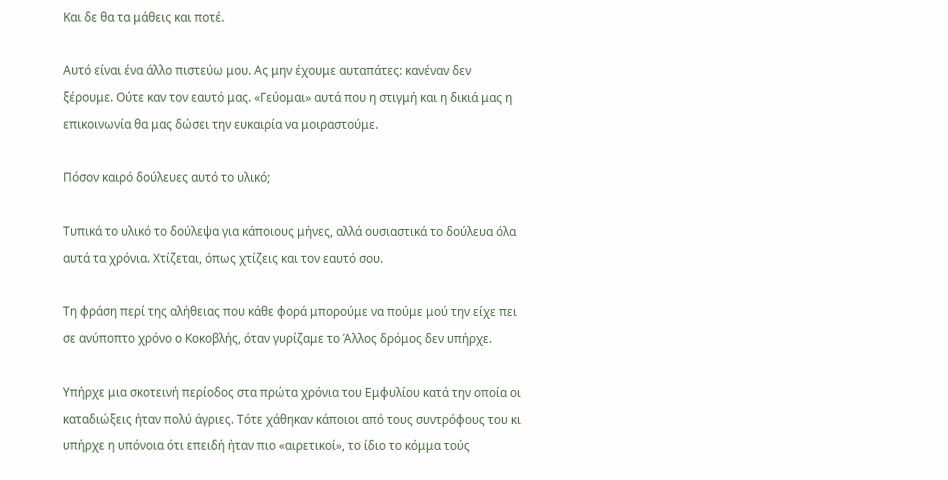Και δε θα τα μάθεις και ποτέ.

Αυτό είναι ένα άλλο πιστεύω μου. Ας μην έχουμε αυταπάτες: κανέναν δεν ξέρουμε. Ούτε καν τον εαυτό μας. «Γεύομαι» αυτά που η στιγμή και η δικιά μας η επικοινωνία θα μας δώσει την ευκαιρία να μοιραστούμε.

Πόσον καιρό δούλευες αυτό το υλικό;

Τυπικά το υλικό το δούλεψα για κάποιους μήνες, αλλά ουσιαστικά το δούλευα όλα αυτά τα χρόνια. Χτίζεται, όπως χτίζεις και τον εαυτό σου.

Τη φράση περί της αλήθειας που κάθε φορά μπορούμε να πούμε μού την είχε πει σε ανύποπτο χρόνο ο Κοκοβλής, όταν γυρίζαμε το Άλλος δρόμος δεν υπήρχε.

Υπήρχε μια σκοτεινή περίοδος στα πρώτα χρόνια του Εμφυλίου κατά την οποία οι καταδιώξεις ήταν πολύ άγριες. Τότε χάθηκαν κάποιοι από τους συντρόφους του κι υπήρχε η υπόνοια ότι επειδή ήταν πιο «αιρετικοί», το ίδιο το κόμμα τούς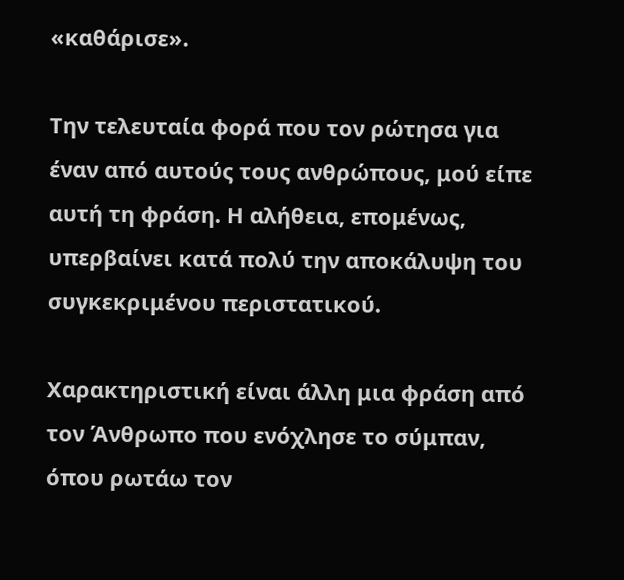«καθάρισε».

Την τελευταία φορά που τον ρώτησα για έναν από αυτούς τους ανθρώπους, μού είπε αυτή τη φράση. Η αλήθεια, επομένως, υπερβαίνει κατά πολύ την αποκάλυψη του συγκεκριμένου περιστατικού.

Χαρακτηριστική είναι άλλη μια φράση από τον Άνθρωπο που ενόχλησε το σύμπαν, όπου ρωτάω τον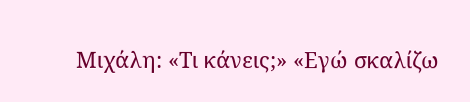Μιχάλη: «Τι κάνεις;» «Εγώ σκαλίζω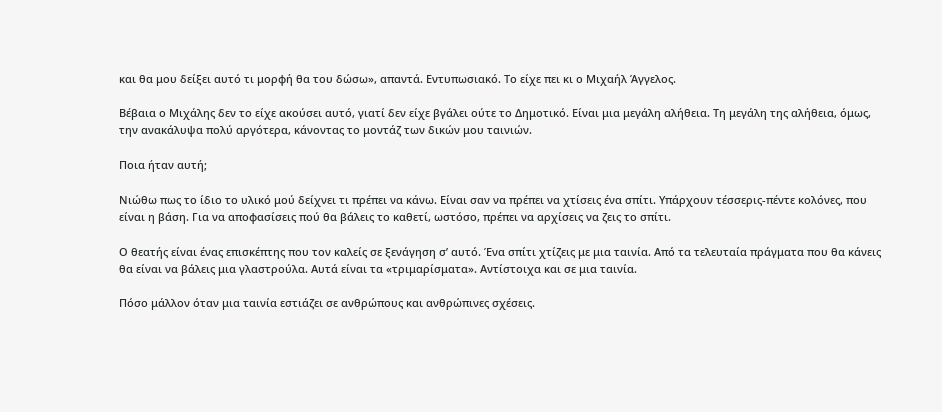και θα μου δείξει αυτό τι μορφή θα του δώσω», απαντά. Εντυπωσιακό. Το είχε πει κι ο Μιχαήλ Άγγελος.

Βέβαια ο Μιχάλης δεν το είχε ακούσει αυτό, γιατί δεν είχε βγάλει ούτε το Δημοτικό. Είναι μια μεγάλη αλήθεια. Τη μεγάλη της αλήθεια, όμως, την ανακάλυψα πολύ αργότερα, κάνοντας το μοντάζ των δικών μου ταινιών.

Ποια ήταν αυτή;

Νιώθω πως το ίδιο το υλικό μού δείχνει τι πρέπει να κάνω. Είναι σαν να πρέπει να χτίσεις ένα σπίτι. Υπάρχουν τέσσερις-πέντε κολόνες, που είναι η βάση. Για να αποφασίσεις πού θα βάλεις το καθετί, ωστόσο, πρέπει να αρχίσεις να ζεις το σπίτι.

Ο θεατής είναι ένας επισκέπτης που τον καλείς σε ξενάγηση σ’ αυτό. Ένα σπίτι χτίζεις με μια ταινία. Από τα τελευταία πράγματα που θα κάνεις θα είναι να βάλεις μια γλαστρούλα. Αυτά είναι τα «τριμαρίσματα». Αντίστοιχα και σε μια ταινία.

Πόσο μάλλον όταν μια ταινία εστιάζει σε ανθρώπους και ανθρώπινες σχέσεις.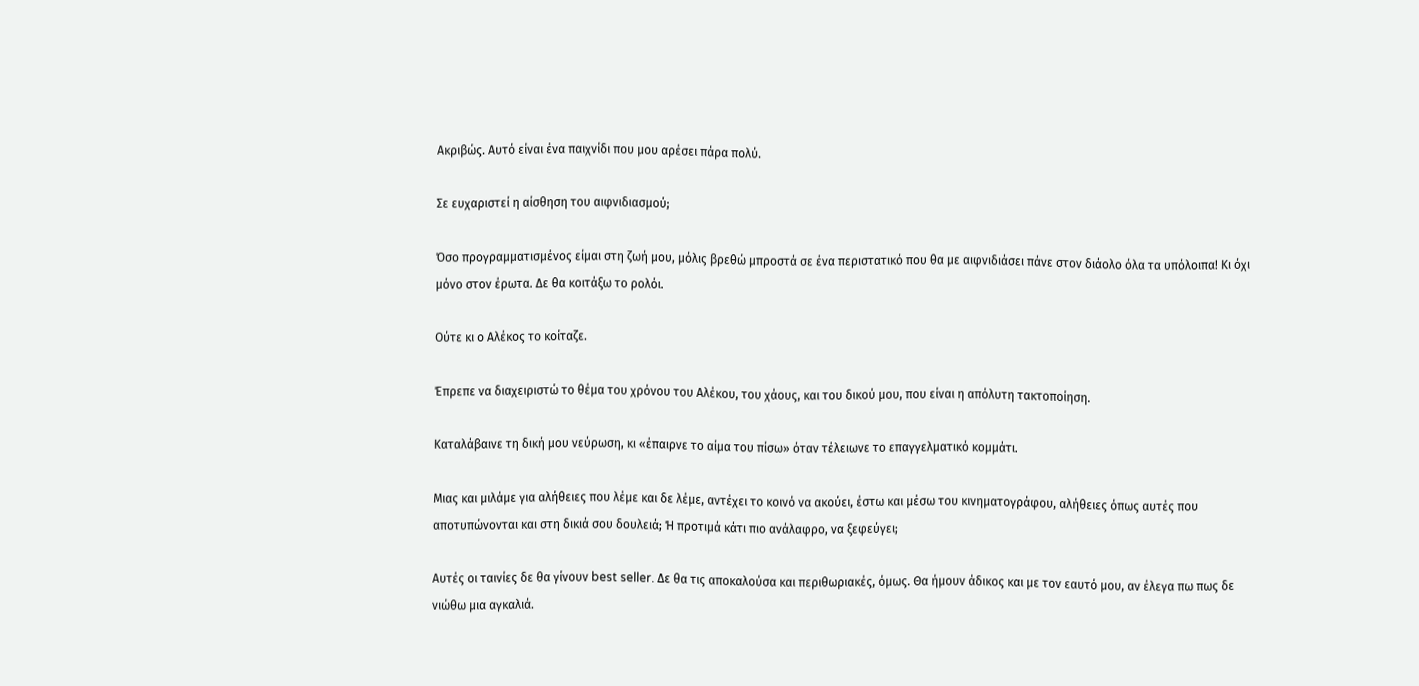Ακριβώς. Αυτό είναι ένα παιχνίδι που μου αρέσει πάρα πολύ.

Σε ευχαριστεί η αίσθηση του αιφνιδιασμού;

Όσο προγραμματισμένος είμαι στη ζωή μου, μόλις βρεθώ μπροστά σε ένα περιστατικό που θα με αιφνιδιάσει πάνε στον διάολο όλα τα υπόλοιπα! Κι όχι μόνο στον έρωτα. Δε θα κοιτάξω το ρολόι.

Ούτε κι ο Αλέκος το κοίταζε.

Έπρεπε να διαχειριστώ το θέμα του χρόνου του Αλέκου, του χάους, και του δικού μου, που είναι η απόλυτη τακτοποίηση.

Καταλάβαινε τη δική μου νεύρωση, κι «έπαιρνε το αίμα του πίσω» όταν τέλειωνε το επαγγελματικό κομμάτι.

Μιας και μιλάμε για αλήθειες που λέμε και δε λέμε, αντέχει το κοινό να ακούει, έστω και μέσω του κινηματογράφου, αλήθειες όπως αυτές που αποτυπώνονται και στη δικιά σου δουλειά; Ή προτιμά κάτι πιο ανάλαφρο, να ξεφεύγει;

Αυτές οι ταινίες δε θα γίνουν best seller. Δε θα τις αποκαλούσα και περιθωριακές, όμως. Θα ήμουν άδικος και με τον εαυτό μου, αν έλεγα πω πως δε νιώθω μια αγκαλιά.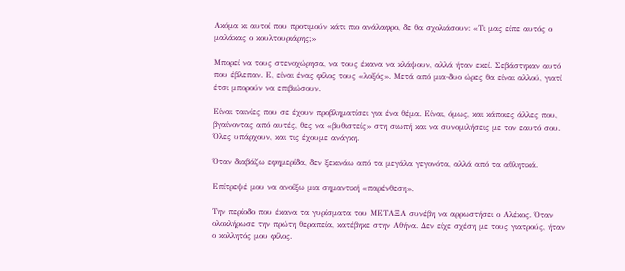Ακόμα κι αυτοί που προτιμούν κάτι πιο ανάλαφρο, δε θα σχολιάσουν: «Τι μας είπε αυτός ο μαλάκας ο κουλτουριάρης;»

Μπορεί να τους στενοχώρησα, να τους έκανα να κλάψουν, αλλά ήταν εκεί. Σεβάστηκαν αυτό που έβλεπαν. Ε, είναι ένας φίλος τους «λοξός». Μετά από μια-δυο ώρες θα είναι αλλού, γιατί έτσι μπορούν να επιβιώσουν.

Είναι ταινίες που σε έχουν προβληματίσει για ένα θέμα. Είναι, όμως, και κάποιες άλλες που, βγαίνοντας από αυτές, θες να «βυθιστείς» στη σιωπή και να συνομιλήσεις με τον εαυτό σου. Όλες υπάρχουν, και τις έχουμε ανάγκη.

Όταν διαβάζω εφημερίδα, δεν ξεκινάω από τα μεγάλα γεγονότα, αλλά από τα αθλητικά.

Επίτρεψέ μου να ανοίξω μια σημαντική «παρένθεση».

Την περίοδο που έκανα τα γυρίσματα του ΜΕΤΑΞΑ συνέβη να αρρωστήσει ο Αλέκος. Όταν ολοκλήρωσε την πρώτη θεραπεία, κατέβηκε στην Αθήνα. Δεν είχε σχέση με τους γιατρούς, ήταν ο κολλητός μου φίλος.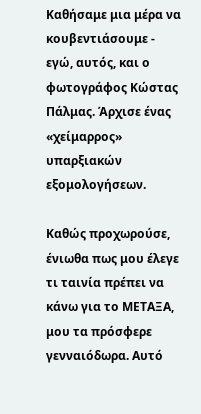Καθήσαμε μια μέρα να κουβεντιάσουμε - εγώ, αυτός, και ο φωτογράφος Κώστας Πάλμας. Άρχισε ένας «χείμαρρος» υπαρξιακών εξομολογήσεων.

Καθώς προχωρούσε, ένιωθα πως μου έλεγε τι ταινία πρέπει να κάνω για το ΜΕΤΑΞΑ, μου τα πρόσφερε γενναιόδωρα. Αυτό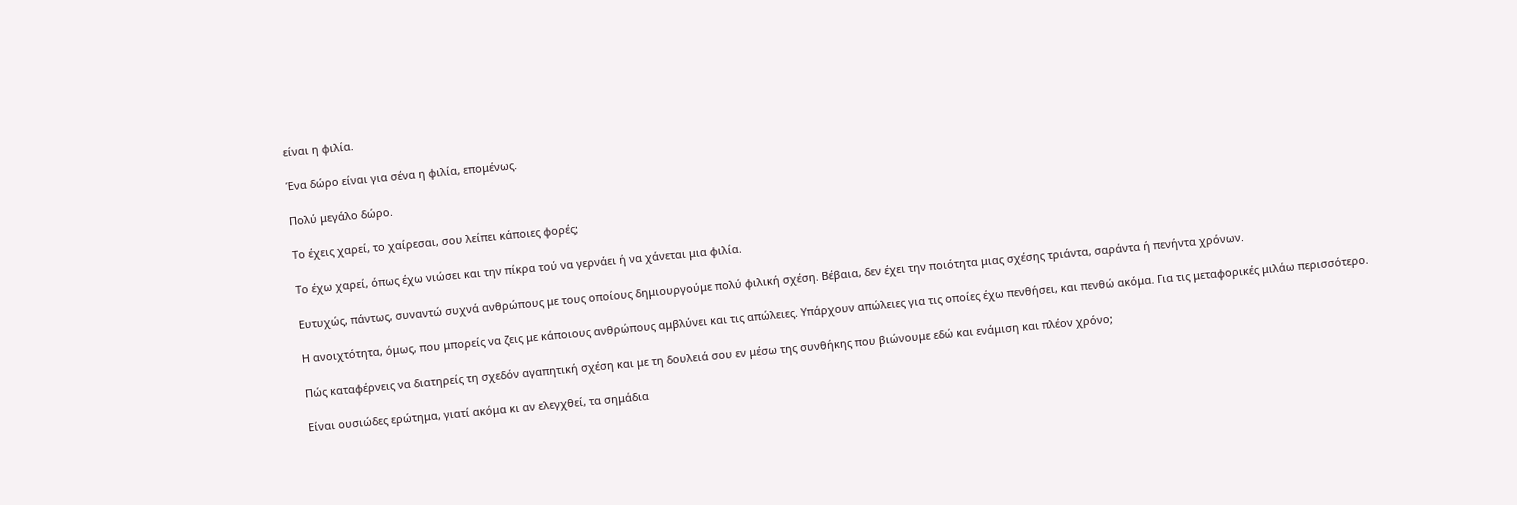είναι η φιλία.

Ένα δώρο είναι για σένα η φιλία, επομένως.

Πολύ μεγάλο δώρο.

Το έχεις χαρεί, το χαίρεσαι, σου λείπει κάποιες φορές;

Το έχω χαρεί, όπως έχω νιώσει και την πίκρα τού να γερνάει ή να χάνεται μια φιλία.

Ευτυχώς, πάντως, συναντώ συχνά ανθρώπους με τους οποίους δημιουργούμε πολύ φιλική σχέση. Βέβαια, δεν έχει την ποιότητα μιας σχέσης τριάντα, σαράντα ή πενήντα χρόνων.

Η ανοιχτότητα, όμως, που μπορείς να ζεις με κάποιους ανθρώπους αμβλύνει και τις απώλειες. Υπάρχουν απώλειες για τις οποίες έχω πενθήσει, και πενθώ ακόμα. Για τις μεταφορικές μιλάω περισσότερο.

Πώς καταφέρνεις να διατηρείς τη σχεδόν αγαπητική σχέση και με τη δουλειά σου εν μέσω της συνθήκης που βιώνουμε εδώ και ενάμιση και πλέον χρόνο;

Είναι ουσιώδες ερώτημα, γιατί ακόμα κι αν ελεγχθεί, τα σημάδια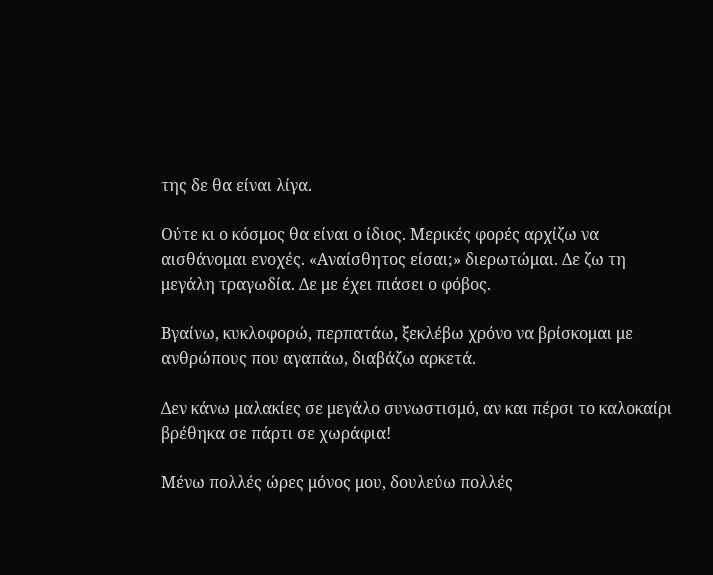της δε θα είναι λίγα.

Ούτε κι ο κόσμος θα είναι ο ίδιος. Μερικές φορές αρχίζω να αισθάνομαι ενοχές. «Αναίσθητος είσαι;» διερωτώμαι. Δε ζω τη μεγάλη τραγωδία. Δε με έχει πιάσει ο φόβος.

Βγαίνω, κυκλοφορώ, περπατάω, ξεκλέβω χρόνο να βρίσκομαι με ανθρώπους που αγαπάω, διαβάζω αρκετά.

Δεν κάνω μαλακίες σε μεγάλο συνωστισμό, αν και πέρσι το καλοκαίρι βρέθηκα σε πάρτι σε χωράφια!

Μένω πολλές ώρες μόνος μου, δουλεύω πολλές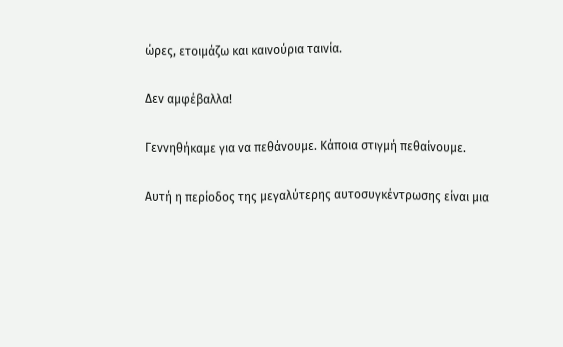ώρες, ετοιμάζω και καινούρια ταινία.

Δεν αμφέβαλλα!

Γεννηθήκαμε για να πεθάνουμε. Κάποια στιγμή πεθαίνουμε.

Αυτή η περίοδος της μεγαλύτερης αυτοσυγκέντρωσης είναι μια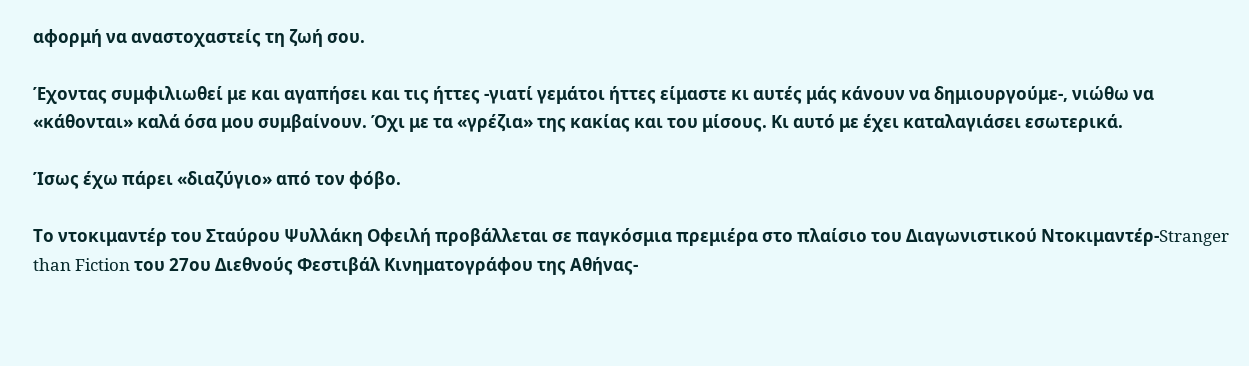αφορμή να αναστοχαστείς τη ζωή σου.

Έχοντας συμφιλιωθεί με και αγαπήσει και τις ήττες -γιατί γεμάτοι ήττες είμαστε κι αυτές μάς κάνουν να δημιουργούμε-, νιώθω να «κάθονται» καλά όσα μου συμβαίνουν. Όχι με τα «γρέζια» της κακίας και του μίσους. Κι αυτό με έχει καταλαγιάσει εσωτερικά.

Ίσως έχω πάρει «διαζύγιο» από τον φόβο.

Το ντοκιμαντέρ του Σταύρου Ψυλλάκη Οφειλή προβάλλεται σε παγκόσμια πρεμιέρα στο πλαίσιο του Διαγωνιστικού Ντοκιμαντέρ-Stranger than Fiction του 27ου Διεθνούς Φεστιβάλ Κινηματογράφου της Αθήνας-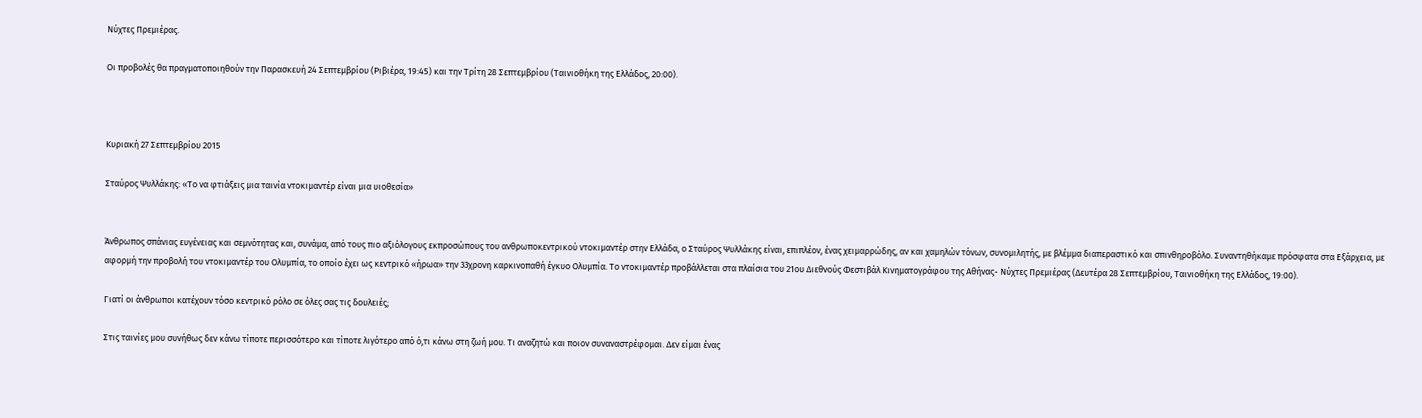Νύχτες Πρεμιέρας.

Οι προβολές θα πραγματοποιηθούν την Παρασκευή 24 Σεπτεμβρίου (Ριβιέρα, 19:45) και την Τρίτη 28 Σεπτεμβρίου (Ταινιοθήκη της Ελλάδος, 20:00).



Κυριακή 27 Σεπτεμβρίου 2015

Σταύρος Ψυλλάκης: «Το να φτιάξεις μια ταινία ντοκιμαντέρ είναι μια υιοθεσία»


Άνθρωπος σπάνιας ευγένειας και σεμνότητας και, συνάμα, από τους πιο αξιόλογους εκπροσώπους του ανθρωποκεντρικού ντοκιμαντέρ στην Ελλάδα, ο Σταύρος Ψυλλάκης είναι, επιπλέον, ένας χειμαρρώδης, αν και χαμηλών τόνων, συνομιλητής, με βλέμμα διαπεραστικό και σπινθηροβόλο. Συναντηθήκαμε πρόσφατα στα Εξάρχεια, με αφορμή την προβολή του ντοκιμαντέρ του Ολυμπία, το οποίο έχει ως κεντρικό «ήρωα» την 33χρονη καρκινοπαθή έγκυο Ολυμπία. Το ντοκιμαντέρ προβάλλεται στα πλαίσια του 21ου Διεθνoύς Φεστιβάλ Κινηματογράφου της Αθήνας- Νύχτες Πρεμιέρας (Δευτέρα 28 Σεπτεμβρίου, Ταινιοθήκη της Ελλάδος, 19:00).

Γιατί οι άνθρωποι κατέχουν τόσο κεντρικό ρόλο σε όλες σας τις δουλειές;

Στις ταινίες μου συνήθως δεν κάνω τίποτε περισσότερο και τίποτε λιγότερο από ό,τι κάνω στη ζωή μου. Τι αναζητώ και ποιον συναναστρέφομαι. Δεν είμαι ένας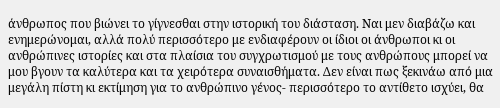άνθρωπος που βιώνει το γίγνεσθαι στην ιστορική του διάσταση. Ναι μεν διαβάζω και ενημερώνομαι, αλλά πολύ περισσότερο με ενδιαφέρουν οι ίδιοι οι άνθρωποι κι οι ανθρώπινες ιστορίες και στα πλαίσια του συγχρωτισμού με τους ανθρώπους μπορεί να μου βγουν τα καλύτερα και τα χειρότερα συναισθήματα. Δεν είναι πως ξεκινάω από μια μεγάλη πίστη κι εκτίμηση για το ανθρώπινο γένος- περισσότερο το αντίθετο ισχύει, θα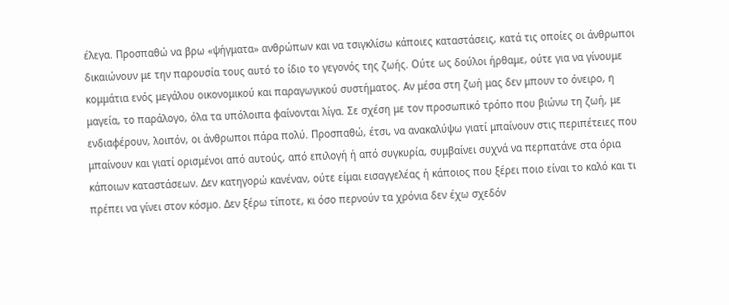έλεγα. Προσπαθώ να βρω «ψήγματα» ανθρώπων και να τσιγκλίσω κάποιες καταστάσεις, κατά τις οποίες οι άνθρωποι δικαιώνουν με την παρουσία τους αυτό το ίδιο το γεγονός της ζωής. Ούτε ως δούλοι ήρθαμε, ούτε για να γίνουμε κομμάτια ενός μεγάλου οικονομικού και παραγωγικού συστήματος. Αν μέσα στη ζωή μας δεν μπουν το όνειρο, η μαγεία, το παράλογο, όλα τα υπόλοιπα φαίνονται λίγα. Σε σχέση με τον προσωπικό τρόπο που βιώνω τη ζωή, με ενδιαφέρουν, λοιπόν, οι άνθρωποι πάρα πολύ. Προσπαθώ, έτσι, να ανακαλύψω γιατί μπαίνουν στις περιπέτειες που μπαίνουν και γιατί ορισμένοι από αυτούς, από επιλογή ή από συγκυρία, συμβαίνει συχνά να περπατάνε στα όρια κάποιων καταστάσεων. Δεν κατηγορώ κανέναν, ούτε είμαι εισαγγελέας ή κάποιος που ξέρει ποιο είναι το καλό και τι πρέπει να γίνει στον κόσμο. Δεν ξέρω τίποτε, κι όσο περνούν τα χρόνια δεν έχω σχεδόν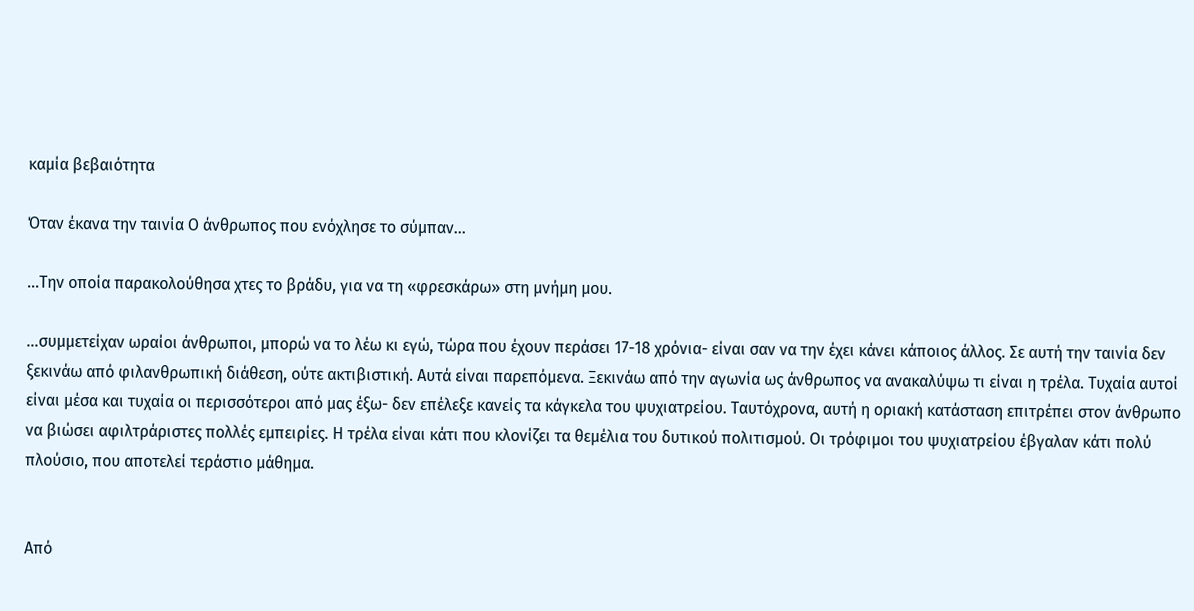καμία βεβαιότητα

Όταν έκανα την ταινία Ο άνθρωπος που ενόχλησε το σύμπαν...

...Την οποία παρακολούθησα χτες το βράδυ, για να τη «φρεσκάρω» στη μνήμη μου.

...συμμετείχαν ωραίοι άνθρωποι, μπορώ να το λέω κι εγώ, τώρα που έχουν περάσει 17-18 χρόνια- είναι σαν να την έχει κάνει κάποιος άλλος. Σε αυτή την ταινία δεν ξεκινάω από φιλανθρωπική διάθεση, ούτε ακτιβιστική. Aυτά είναι παρεπόμενα. Ξεκινάω από την αγωνία ως άνθρωπος να ανακαλύψω τι είναι η τρέλα. Τυχαία αυτοί είναι μέσα και τυχαία οι περισσότεροι από μας έξω- δεν επέλεξε κανείς τα κάγκελα του ψυχιατρείου. Tαυτόχρονα, αυτή η οριακή κατάσταση επιτρέπει στον άνθρωπο να βιώσει αφιλτράριστες πολλές εμπειρίες. Η τρέλα είναι κάτι που κλονίζει τα θεμέλια του δυτικού πολιτισμού. Οι τρόφιμοι του ψυχιατρείου έβγαλαν κάτι πολύ πλούσιο, που αποτελεί τεράστιο μάθημα.


Από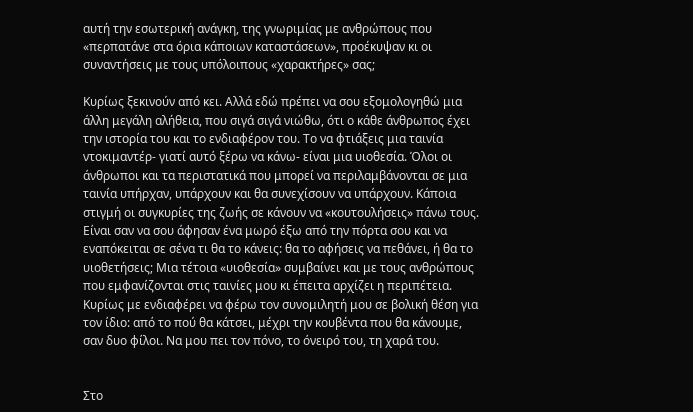αυτή την εσωτερική ανάγκη, της γνωριμίας με ανθρώπους που «περπατάνε στα όρια κάποιων καταστάσεων», προέκυψαν κι οι συναντήσεις με τους υπόλοιπους «χαρακτήρες» σας;

Κυρίως ξεκινούν από κει. Αλλά εδώ πρέπει να σου εξομολογηθώ μια άλλη μεγάλη αλήθεια, που σιγά σιγά νιώθω, ότι ο κάθε άνθρωπος έχει την ιστορία του και το ενδιαφέρον του. Το να φτιάξεις μια ταινία ντοκιμαντέρ- γιατί αυτό ξέρω να κάνω- είναι μια υιοθεσία. Όλοι οι άνθρωποι και τα περιστατικά που μπορεί να περιλαμβάνονται σε μια ταινία υπήρχαν, υπάρχουν και θα συνεχίσουν να υπάρχουν. Κάποια στιγμή οι συγκυρίες της ζωής σε κάνουν να «κουτουλήσεις» πάνω τους. Είναι σαν να σου άφησαν ένα μωρό έξω από την πόρτα σου και να εναπόκειται σε σένα τι θα το κάνεις: θα το αφήσεις να πεθάνει, ή θα το υιοθετήσεις; Μια τέτοια «υιοθεσία» συμβαίνει και με τους ανθρώπους που εμφανίζονται στις ταινίες μου κι έπειτα αρχίζει η περιπέτεια. Κυρίως με ενδιαφέρει να φέρω τον συνομιλητή μου σε βολική θέση για τον ίδιο: από το πού θα κάτσει, μέχρι την κουβέντα που θα κάνουμε, σαν δυο φίλοι. Nα μου πει τον πόνο, το όνειρό του, τη χαρά του.


Στο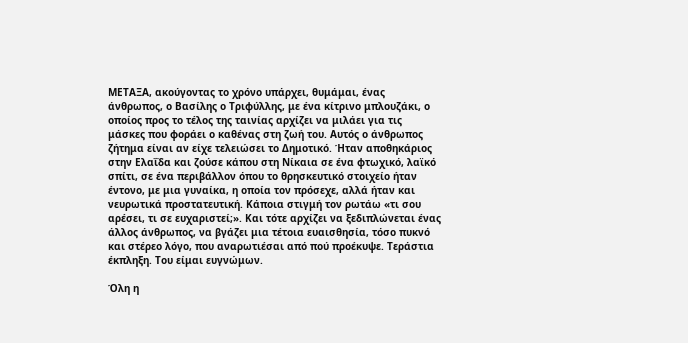ΜΕΤΑΞΑ, ακούγοντας το χρόνο υπάρχει, θυμάμαι, ένας άνθρωπος, ο Βασίλης ο Τριφύλλης, με ένα κίτρινο μπλουζάκι, ο οποίος προς το τέλος της ταινίας αρχίζει να μιλάει για τις μάσκες που φοράει ο καθένας στη ζωή του. Αυτός ο άνθρωπος ζήτημα είναι αν είχε τελειώσει το Δημοτικό. Ήταν αποθηκάριος στην Ελαΐδα και ζούσε κάπου στη Νίκαια σε ένα φτωχικό, λαϊκό σπίτι, σε ένα περιβάλλον όπου το θρησκευτικό στοιχείο ήταν έντονο, με μια γυναίκα, η οποία τον πρόσεχε, αλλά ήταν και νευρωτικά προστατευτική. Κάποια στιγμή τον ρωτάω «τι σου αρέσει, τι σε ευχαριστεί;». Και τότε αρχίζει να ξεδιπλώνεται ένας άλλος άνθρωπος, να βγάζει μια τέτοια ευαισθησία, τόσο πυκνό και στέρεο λόγο, που αναρωτιέσαι από πού προέκυψε. Τεράστια έκπληξη. Του είμαι ευγνώμων.

Όλη η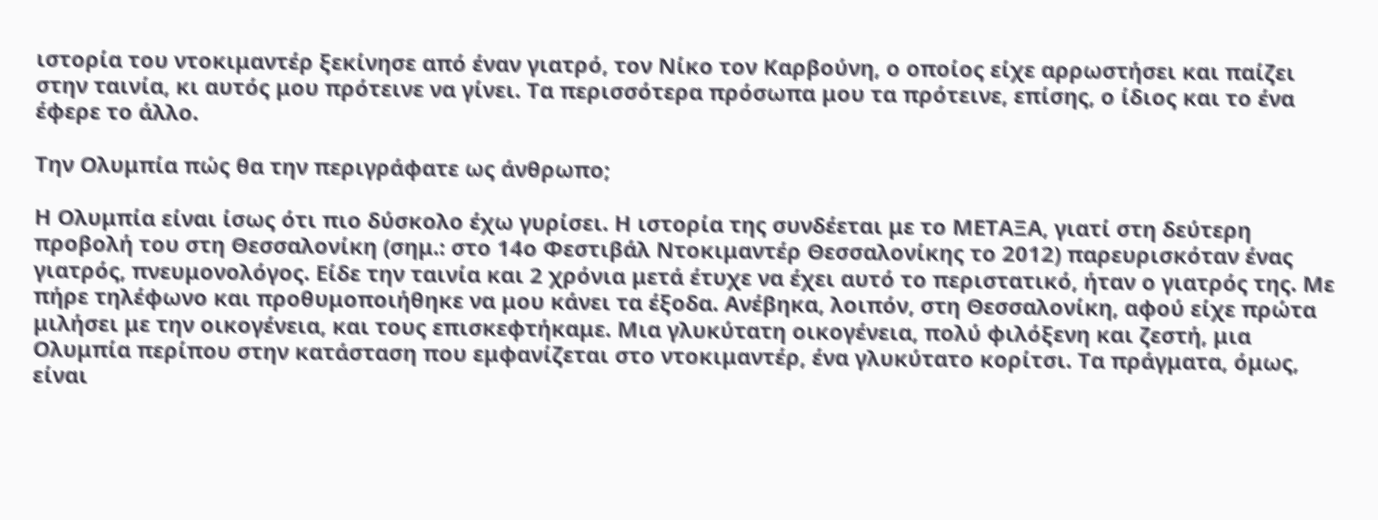ιστορία του ντοκιμαντέρ ξεκίνησε από έναν γιατρό, τον Νίκο τον Καρβούνη, ο οποίος είχε αρρωστήσει και παίζει στην ταινία, κι αυτός μου πρότεινε να γίνει. Τα περισσότερα πρόσωπα μου τα πρότεινε, επίσης, ο ίδιος και το ένα έφερε το άλλο.

Την Ολυμπία πώς θα την περιγράφατε ως άνθρωπο;

Η Ολυμπία είναι ίσως ότι πιο δύσκολο έχω γυρίσει. Η ιστορία της συνδέεται με το ΜΕΤΑΞΑ, γιατί στη δεύτερη προβολή του στη Θεσσαλονίκη (σημ.: στο 14ο Φεστιβάλ Ντοκιμαντέρ Θεσσαλονίκης το 2012) παρευρισκόταν ένας γιατρός, πνευμονολόγος. Είδε την ταινία και 2 χρόνια μετά έτυχε να έχει αυτό το περιστατικό, ήταν ο γιατρός της. Με πήρε τηλέφωνο και προθυμοποιήθηκε να μου κάνει τα έξοδα. Ανέβηκα, λοιπόν, στη Θεσσαλονίκη, αφού είχε πρώτα μιλήσει με την οικογένεια, και τους επισκεφτήκαμε. Μια γλυκύτατη οικογένεια, πολύ φιλόξενη και ζεστή, μια Ολυμπία περίπου στην κατάσταση που εμφανίζεται στο ντοκιμαντέρ, ένα γλυκύτατο κορίτσι. Τα πράγματα, όμως, είναι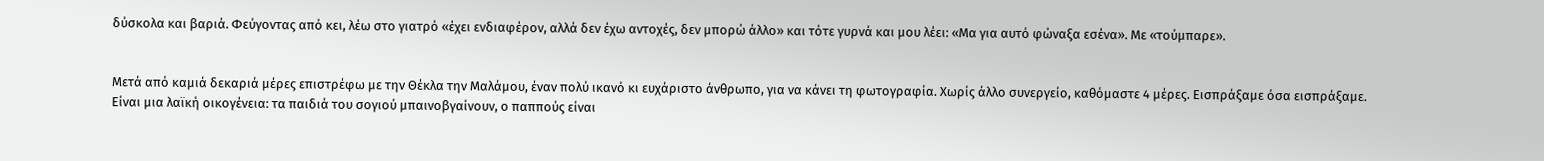δύσκολα και βαριά. Φεύγοντας από κει, λέω στο γιατρό «έχει ενδιαφέρον, αλλά δεν έχω αντοχές, δεν μπορώ άλλο» και τότε γυρνά και μου λέει: «Μα για αυτό φώναξα εσένα». Με «τούμπαρε».


Μετά από καμιά δεκαριά μέρες επιστρέφω με την Θέκλα την Μαλάμου, έναν πολύ ικανό κι ευχάριστο άνθρωπο, για να κάνει τη φωτογραφία. Χωρίς άλλο συνεργείο, καθόμαστε 4 μέρες. Εισπράξαμε όσα εισπράξαμε. Είναι μια λαϊκή οικογένεια: τα παιδιά του σογιού μπαινοβγαίνουν, ο παππούς είναι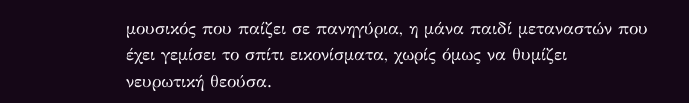μουσικός που παίζει σε πανηγύρια, η μάνα παιδί μεταναστών που έχει γεμίσει το σπίτι εικονίσματα, χωρίς όμως να θυμίζει νευρωτική θεούσα.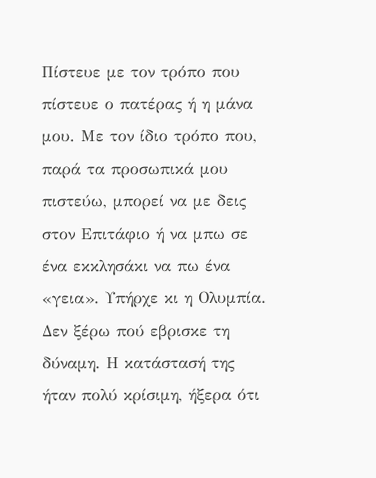Πίστευε με τον τρόπο που πίστευε ο πατέρας ή η μάνα μου. Με τον ίδιο τρόπο που, παρά τα προσωπικά μου πιστεύω, μπορεί να με δεις στον Επιτάφιο ή να μπω σε ένα εκκλησάκι να πω ένα «γεια». Υπήρχε κι η Ολυμπία. Δεν ξέρω πού εβρισκε τη δύναμη. Η κατάστασή της ήταν πολύ κρίσιμη, ήξερα ότι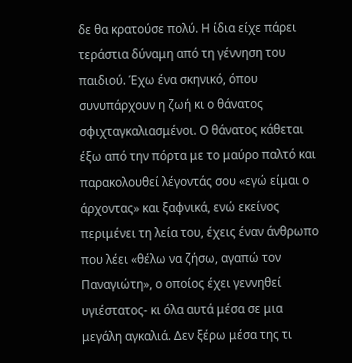δε θα κρατούσε πολύ. Η ίδια είχε πάρει τεράστια δύναμη από τη γέννηση του παιδιού. Έχω ένα σκηνικό, όπου συνυπάρχουν η ζωή κι ο θάνατος σφιχταγκαλιασμένοι. Ο θάνατος κάθεται έξω από την πόρτα με το μαύρο παλτό και παρακολουθεί λέγοντάς σου «εγώ είμαι ο άρχοντας» και ξαφνικά, ενώ εκείνος περιμένει τη λεία του, έχεις έναν άνθρωπο που λέει «θέλω να ζήσω, αγαπώ τον Παναγιώτη», ο οποίος έχει γεννηθεί υγιέστατος- κι όλα αυτά μέσα σε μια μεγάλη αγκαλιά. Δεν ξέρω μέσα της τι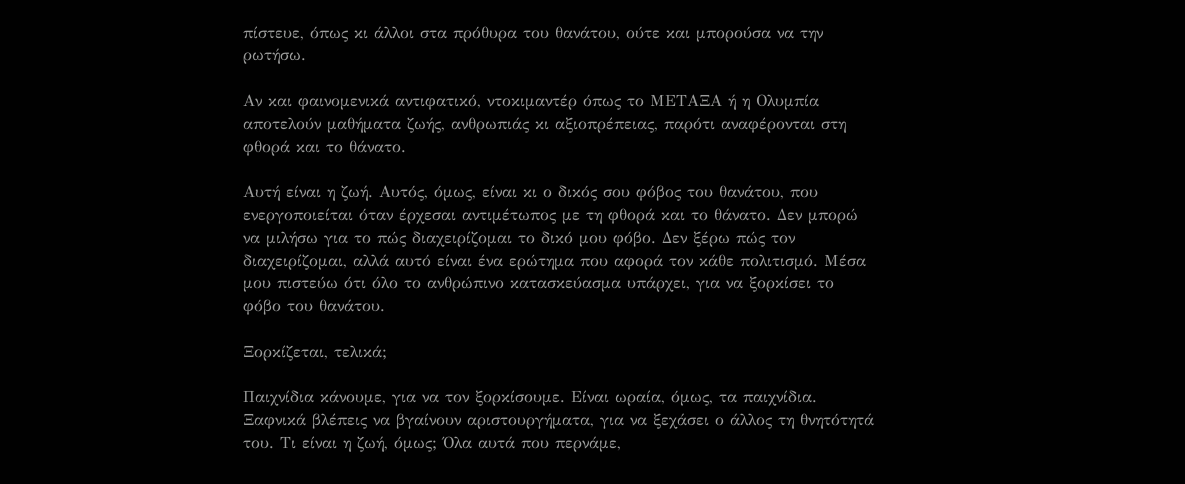πίστευε, όπως κι άλλοι στα πρόθυρα του θανάτου, ούτε και μπορούσα να την ρωτήσω.

Αν και φαινομενικά αντιφατικό, ντοκιμαντέρ όπως το ΜΕΤΑΞΑ ή η Ολυμπία αποτελούν μαθήματα ζωής, ανθρωπιάς κι αξιοπρέπειας, παρότι αναφέρονται στη φθορά και το θάνατο.

Αυτή είναι η ζωή. Αυτός, όμως, είναι κι ο δικός σου φόβος του θανάτου, που ενεργοποιείται όταν έρχεσαι αντιμέτωπος με τη φθορά και το θάνατο. Δεν μπορώ να μιλήσω για το πώς διαχειρίζομαι το δικό μου φόβο. Δεν ξέρω πώς τον διαχειρίζομαι, αλλά αυτό είναι ένα ερώτημα που αφορά τον κάθε πολιτισμό. Μέσα μου πιστεύω ότι όλο το ανθρώπινο κατασκεύασμα υπάρχει, για να ξορκίσει το φόβο του θανάτου.

Ξορκίζεται, τελικά;

Παιχνίδια κάνουμε, για να τον ξορκίσουμε. Είναι ωραία, όμως, τα παιχνίδια. Ξαφνικά βλέπεις να βγαίνουν αριστουργήματα, για να ξεχάσει ο άλλος τη θνητότητά του. Τι είναι η ζωή, όμως; Όλα αυτά που περνάμε,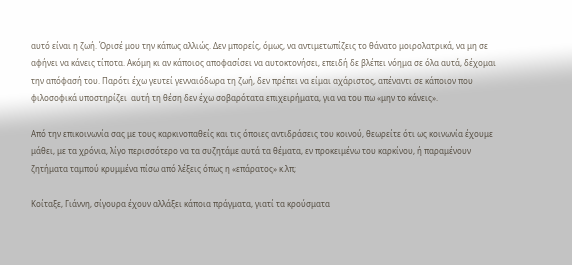αυτό είναι η ζωή. Όρισέ μου την κάπως αλλιώς. Δεν μπορείς, όμως, να αντιμετωπίζεις το θάνατο μοιρολατρικά, να μη σε αφήνει να κάνεις τίποτα. Ακόμη κι αν κάποιος αποφασίσει να αυτοκτονήσει, επειδή δε βλέπει νόημα σε όλα αυτά, δέχομαι την απόφασή του. Παρότι έχω γευτεί γενναιόδωρα τη ζωή, δεν πρέπει να είμαι αχάριστος, απέναντι σε κάποιον που φιλοσοφικά υποστηρίζει  αυτή τη θέση δεν έχω σοβαρότατα επιχειρήματα, για να του πω «μην το κάνεις».

Από την επικοινωνία σας με τους καρκινοπαθείς και τις όποιες αντιδράσεις του κοινού, θεωρείτε ότι ως κοινωνία έχουμε μάθει, με τα χρόνια, λίγο περισσότερο να τα συζητάμε αυτά τα θέματα, εν προκειμένω του καρκίνου, ή παραμένουν ζητήματα ταμπού κρυμμένα πίσω από λέξεις όπως η «επάρατος» κ.λπ;

Κοίταξε, Γιάννη, σίγουρα έχουν αλλάξει κάποια πράγματα, γιατί τα κρούσματα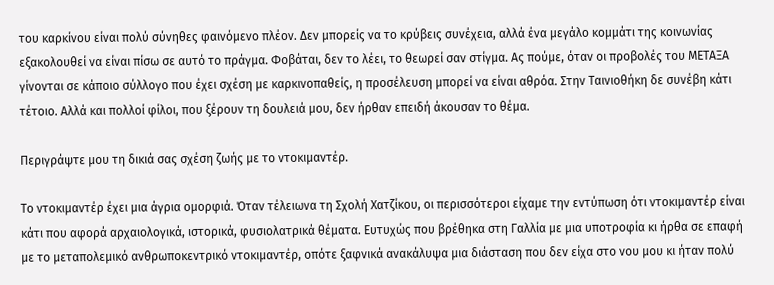του καρκίνου είναι πολύ σύνηθες φαινόμενο πλέον. Δεν μπορείς να το κρύβεις συνέχεια, αλλά ένα μεγάλο κομμάτι της κοινωνίας εξακολουθεί να είναι πίσω σε αυτό το πράγμα. Φοβάται, δεν το λέει, το θεωρεί σαν στίγμα. Ας πούμε, όταν οι προβολές του ΜΕΤΑΞΑ γίνονται σε κάποιο σύλλογο που έχει σχέση με καρκινοπαθείς, η προσέλευση μπορεί να είναι αθρόα. Στην Ταινιοθήκη δε συνέβη κάτι τέτοιο. Αλλά και πολλοί φίλοι, που ξέρουν τη δουλειά μου, δεν ήρθαν επειδή άκουσαν το θέμα.

Περιγράψτε μου τη δικιά σας σχέση ζωής με το ντοκιμαντέρ.

Το ντοκιμαντέρ έχει μια άγρια ομορφιά. Όταν τέλειωνα τη Σχολή Χατζίκου, οι περισσότεροι είχαμε την εντύπωση ότι ντοκιμαντέρ είναι κάτι που αφορά αρχαιολογικά, ιστορικά, φυσιολατρικά θέματα. Ευτυχώς που βρέθηκα στη Γαλλία με μια υποτροφία κι ήρθα σε επαφή με το μεταπολεμικό ανθρωποκεντρικό ντοκιμαντέρ, οπότε ξαφνικά ανακάλυψα μια διάσταση που δεν είχα στο νου μου κι ήταν πολύ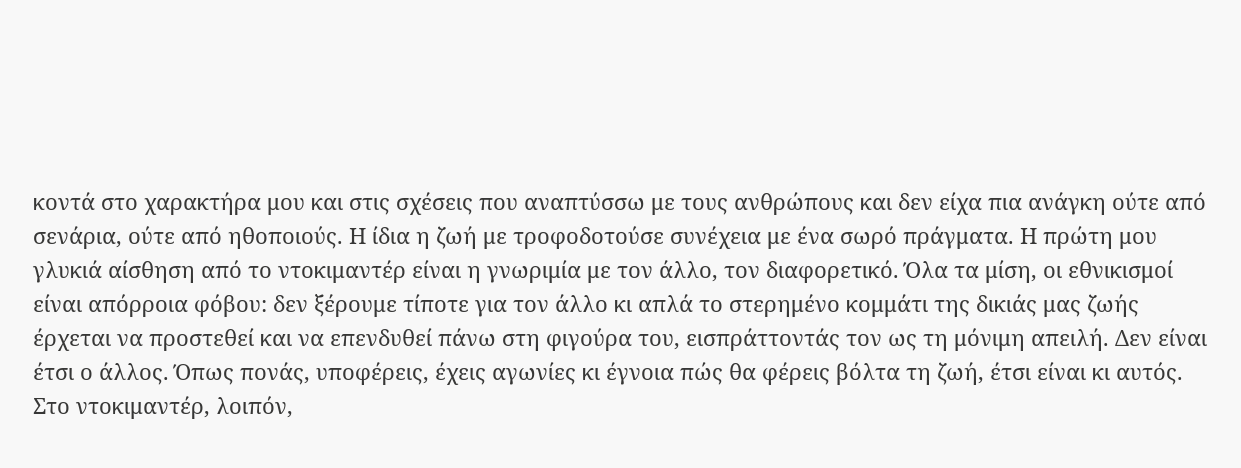κοντά στο χαρακτήρα μου και στις σχέσεις που αναπτύσσω με τους ανθρώπους και δεν είχα πια ανάγκη ούτε από σενάρια, ούτε από ηθοποιούς. Η ίδια η ζωή με τροφοδοτούσε συνέχεια με ένα σωρό πράγματα. Η πρώτη μου γλυκιά αίσθηση από το ντοκιμαντέρ είναι η γνωριμία με τον άλλο, τον διαφορετικό. Όλα τα μίση, οι εθνικισμοί είναι απόρροια φόβου: δεν ξέρουμε τίποτε για τον άλλο κι απλά το στερημένο κομμάτι της δικιάς μας ζωής έρχεται να προστεθεί και να επενδυθεί πάνω στη φιγούρα του, εισπράττοντάς τον ως τη μόνιμη απειλή. Δεν είναι έτσι ο άλλος. Όπως πονάς, υποφέρεις, έχεις αγωνίες κι έγνοια πώς θα φέρεις βόλτα τη ζωή, έτσι είναι κι αυτός. Στο ντοκιμαντέρ, λοιπόν,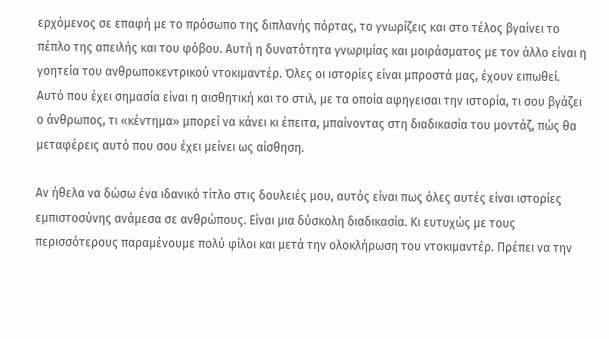ερχόμενος σε επαφή με το πρόσωπο της διπλανής πόρτας, το γνωρίζεις και στο τέλος βγαίνει το πέπλο της απειλής και του φόβου. Αυτή η δυνατότητα γνωριμίας και μοιράσματος με τον άλλο είναι η γοητεία του ανθρωποκεντρικού ντοκιμαντέρ. Όλες οι ιστορίες είναι μπροστά μας, έχουν ειπωθεί. Αυτό που έχει σημασία είναι η αισθητική και το στιλ, με τα οποία αφηγεισαι την ιστορία, τι σου βγάζει ο άνθρωπος, τι «κέντημα» μπορεί να κάνει κι έπειτα, μπαίνοντας στη διαδικασία του μοντάζ, πώς θα μεταφέρεις αυτό που σου έχει μείνει ως αίσθηση.

Αν ήθελα να δώσω ένα ιδανικό τίτλο στις δουλειές μου, αυτός είναι πως όλες αυτές είναι ιστορίες εμπιστοσύνης ανάμεσα σε ανθρώπους. Είναι μια δύσκολη διαδικασία. Κι ευτυχώς με τους περισσότερους παραμένουμε πολύ φίλοι και μετά την ολοκλήρωση του ντοκιμαντέρ. Πρέπει να την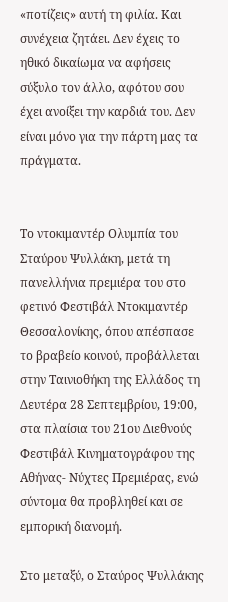«ποτίζεις» αυτή τη φιλία. Και συνέχεια ζητάει. Δεν έχεις το ηθικό δικαίωμα να αφήσεις σύξυλο τον άλλο, αφότου σου έχει ανοίξει την καρδιά του. Δεν είναι μόνο για την πάρτη μας τα πράγματα.


Το ντοκιμαντέρ Ολυμπία του Σταύρου Ψυλλάκη, μετά τη πανελλήνια πρεμιέρα του στο φετινό Φεστιβάλ Ντοκιμαντέρ Θεσσαλονίκης, όπου απέσπασε το βραβείο κοινού, προβάλλεται στην Ταινιοθήκη της Ελλάδος τη Δευτέρα 28 Σεπτεμβρίου, 19:00, στα πλαίσια του 21ου Διεθνούς Φεστιβάλ Κινηματογράφου της Αθήνας- Νύχτες Πρεμιέρας, ενώ σύντομα θα προβληθεί και σε εμπορική διανομή.

Στο μεταξύ, ο Σταύρος Ψυλλάκης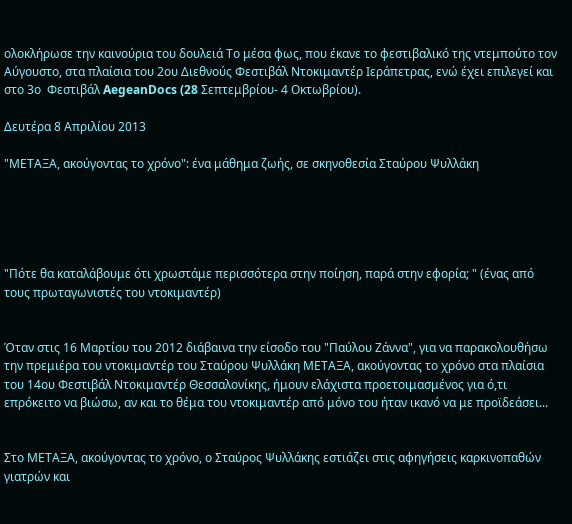ολοκλήρωσε την καινούρια του δουλειά Το μέσα φως, που έκανε το φεστιβαλικό της ντεμπούτο τον Αύγουστο, στα πλαίσια του 2ου Διεθνούς Φεστιβάλ Ντοκιμαντέρ Ιεράπετρας, ενώ έχει επιλεγεί και στο 3ο  Φεστιβάλ AegeanDocs (28 Σεπτεμβρίου- 4 Οκτωβρίου).

Δευτέρα 8 Απριλίου 2013

"ΜΕΤΑΞΑ, ακούγοντας το χρόνο": ένα μάθημα ζωής, σε σκηνοθεσία Σταύρου Ψυλλάκη





"Πότε θα καταλάβουμε ότι χρωστάμε περισσότερα στην ποίηση, παρά στην εφορία; " (ένας από τους πρωταγωνιστές του ντοκιμαντέρ)


Όταν στις 16 Μαρτίου του 2012 διάβαινα την είσοδο του "Παύλου Ζάννα", για να παρακολουθήσω την πρεμιέρα του ντοκιμαντέρ του Σταύρου Ψυλλάκη ΜΕΤΑΞΑ, ακούγοντας το χρόνο στα πλαίσια του 14ου Φεστιβάλ Ντοκιμαντέρ Θεσσαλονίκης, ήμουν ελάχιστα προετοιμασμένος για ό,τι επρόκειτο να βιώσω, αν και το θέμα του ντοκιμαντέρ από μόνο του ήταν ικανό να με προϊδεάσει...


Στο ΜΕΤΑΞΑ, ακούγοντας το χρόνο, ο Σταύρος Ψυλλάκης εστιάζει στις αφηγήσεις καρκινοπαθών γιατρών και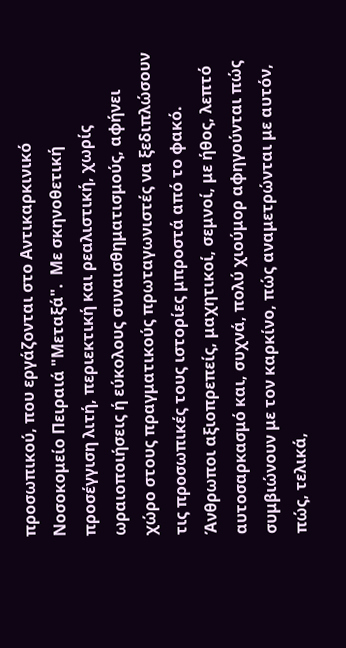προσωπικού, που εργάζονται στο Αντικαρκινικό Νοσοκομείο Πειραιά "Μεταξά".  Με σκηνοθετική προσέγγιση λιτή, περιεκτική και ρεαλιστική, χωρίς ωραιοποιήσεις ή εύκολους συναισθηματισμούς, αφήνει χώρο στους πραγματικούς πρωταγωνιστές να ξεδιπλώσουν τις προσωπικές τους ιστορίες μπροστά από το φακό. Άνθρωποι αξιοπρεπείς, μαχητικοί, σεμνοί, με ήθος, λεπτό αυτοσαρκασμό και, συχνά, πολύ χιούμορ αφηγούνται πώς συμβιώνουν με τον καρκίνο, πώς αναμετρώνται με αυτόν, πώς, τελικά,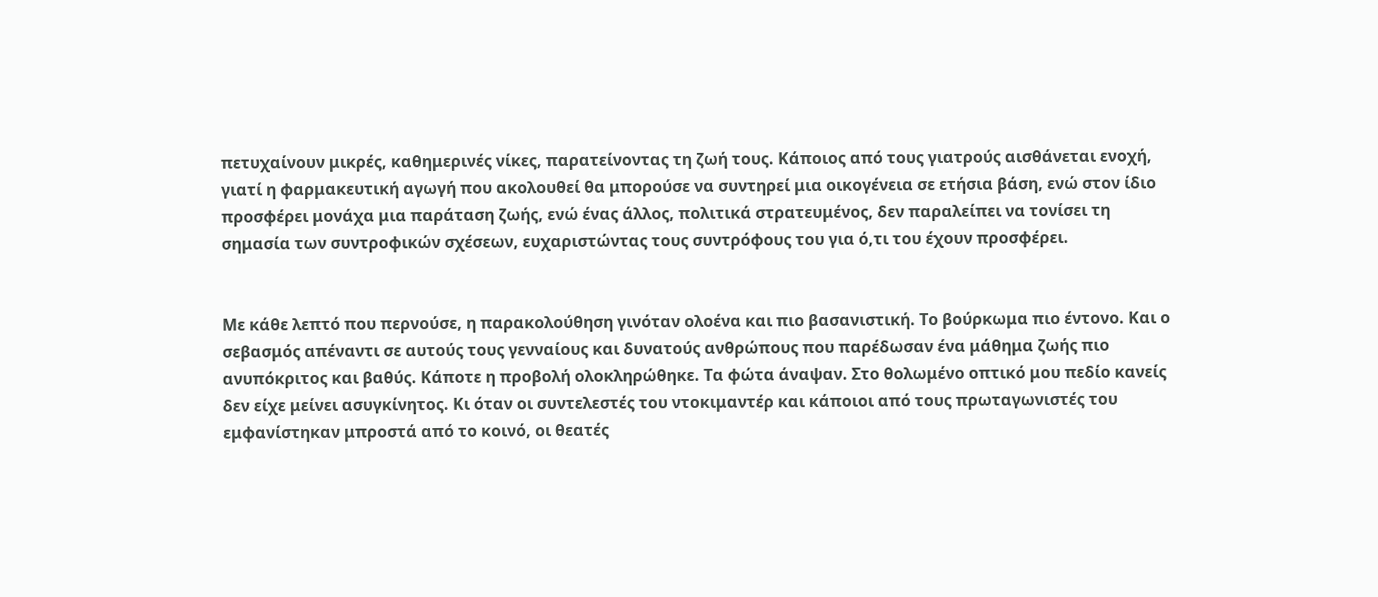πετυχαίνουν μικρές, καθημερινές νίκες, παρατείνοντας τη ζωή τους. Κάποιος από τους γιατρούς αισθάνεται ενοχή, γιατί η φαρμακευτική αγωγή που ακολουθεί θα μπορούσε να συντηρεί μια οικογένεια σε ετήσια βάση, ενώ στον ίδιο προσφέρει μονάχα μια παράταση ζωής, ενώ ένας άλλος, πολιτικά στρατευμένος, δεν παραλείπει να τονίσει τη σημασία των συντροφικών σχέσεων, ευχαριστώντας τους συντρόφους του για ό,τι του έχουν προσφέρει.


Με κάθε λεπτό που περνούσε, η παρακολούθηση γινόταν ολοένα και πιο βασανιστική. Το βούρκωμα πιο έντονο. Και ο σεβασμός απέναντι σε αυτούς τους γενναίους και δυνατούς ανθρώπους που παρέδωσαν ένα μάθημα ζωής πιο ανυπόκριτος και βαθύς. Κάποτε η προβολή ολοκληρώθηκε. Τα φώτα άναψαν. Στο θολωμένο οπτικό μου πεδίο κανείς δεν είχε μείνει ασυγκίνητος. Κι όταν οι συντελεστές του ντοκιμαντέρ και κάποιοι από τους πρωταγωνιστές του εμφανίστηκαν μπροστά από το κοινό, οι θεατές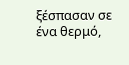ξέσπασαν σε ένα θερμό,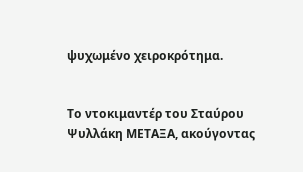ψυχωμένο χειροκρότημα.


Το ντοκιμαντέρ του Σταύρου Ψυλλάκη ΜΕΤΑΞΑ, ακούγοντας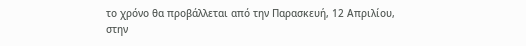το χρόνο θα προβάλλεται από την Παρασκευή, 12 Απριλίου, στην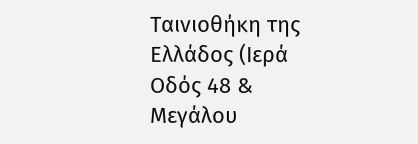Ταινιοθήκη της Ελλάδος (Ιερά Οδός 48 & Μεγάλου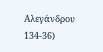Αλεγάνδρου 134-36)